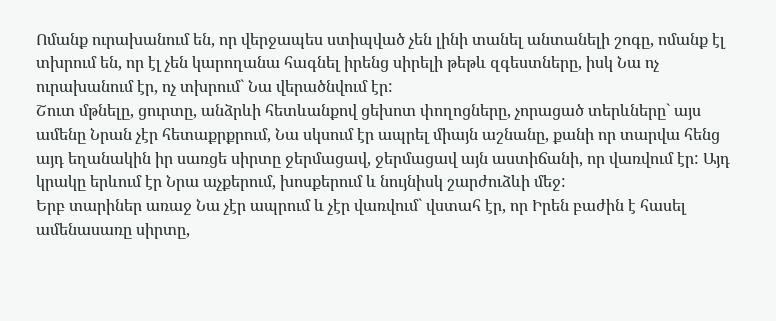Ոմանք ուրախանում են, որ վերջապես ստիպված չեն լինի տանել անտանելի շոգը, ոմանք էլ տխրում են, որ էլ չեն կարողանա հագնել իրենց սիրելի թեթև զգեստները, իսկ Նա ոչ ուրախանում էր, ոչ տխրում` Նա վերածնվում էր:
Շուտ մթնելը, ցուրտը, անձրևի հետևանքով ցեխոտ փողոցները, չորացած տերևները` այս ամենը Նրան չէր հետաքրքրում, Նա սկսում էր ապրել միայն աշնանը, քանի որ տարվա հենց այդ եղանակին իր սառցե սիրտը ջերմացավ, ջերմացավ այն աստիճանի, որ վառվում էր: Այդ կրակը երևում էր Նրա աչքերում, խոսքերում և նույնիսկ շարժուձևի մեջ:
Երբ տարիներ առաջ Նա չէր ապրում և չէր վառվում` վստահ էր, որ Իրեն բաժին է հասել ամենասառը սիրտը,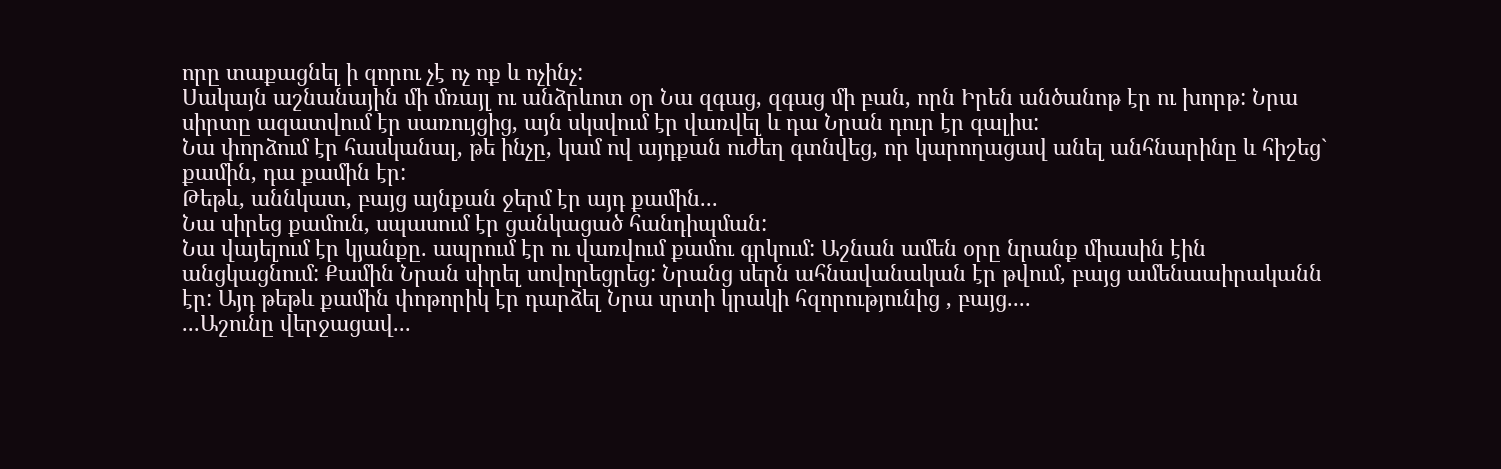որը տաքացնել ի զորու չէ ոչ ոք և ոչինչ:
Սակայն աշնանային մի մռայլ ու անձրևոտ օր Նա զգաց, զգաց մի բան, որն Իրեն անծանոթ էր ու խորթ: Նրա սիրտը ազատվում էր սառույցից, այն սկսվում էր վառվել և դա Նրան դուր էր գալիս:
Նա փորձում էր հասկանալ, թե ինչը, կամ ով այդքան ուժեղ գտնվեց, որ կարողացավ անել անհնարինը և հիշեց` քամին, դա քամին էր:
Թեթև, աննկատ, բայց այնքան ջերմ էր այդ քամին...
Նա սիրեց քամուն, սպասում էր ցանկացած հանդիպման:
Նա վայելում էր կյանքը. ապրում էր ու վառվում քամու գրկում: Աշնան ամեն օրը նրանք միասին էին անցկացնում: Քամին Նրան սիրել սովորեցրեց: Նրանց սերն ահնավանական էր թվում, բայց ամենաաիրականն էր: Այդ թեթև քամին փոթորիկ էր դարձել Նրա սրտի կրակի հզորությունից , բայց....
...Աշունը վերջացավ...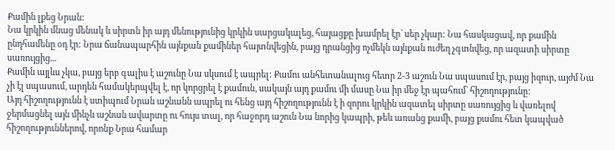Քամին լքեց Նրան:
Նա կրկին մնաց մենակ և սիրտն իր այդ մենությունից կրկին սարցակալեց, հայացքը խամրել էր` սեր չկար: Նա հասկացավ, որ քամին ընդհամենը օդ էր: Նրա ճանապարհին այնքան քամիներ հայտնվեցին, բայց դրանցից ոչմեկն այնքան ուժեղ չգտնվեց, որ ազատի սիրտը սառույցից...
Քամին այլևս չկա, բայց երբ գալիս է աշունը Նա սկսում է ապրել: Քամու անհետանալուց հետր 2-3 աշուն Նա սպասում էր, բայց իզուր, այժմ Նա չի էլ սպասում, արդեն համակերպվել է, որ կորցրել է քամուն, սակայն այդ քամու մի մասը Նա իր մեջ էր պահում` հիշողությունը:
Այդ հիշողությունն է ստիպում Նրան աշնանն ապրել ու հենց այդ հիշողությունն է ի զորու կրկին ազատել սիրտը սառույցից և վառելով ջերմացնել այն մինչև աշնան ավարտը ու հույս տալ, որ հաջորդ աշուն Նա նորից կապրի, թեև առանց քամի, բայց քամու հետ կապված հիշողություններով, որոնք Նրա համար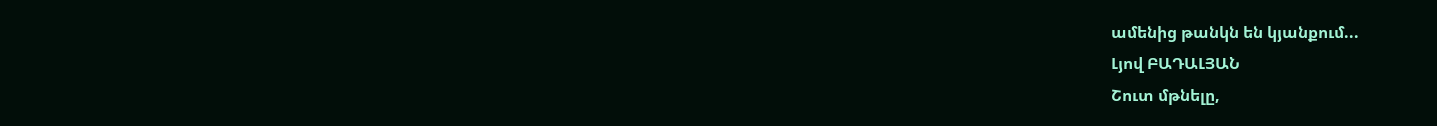ամենից թանկն են կյանքում...
Լյով ԲԱԴԱԼՅԱՆ
Շուտ մթնելը,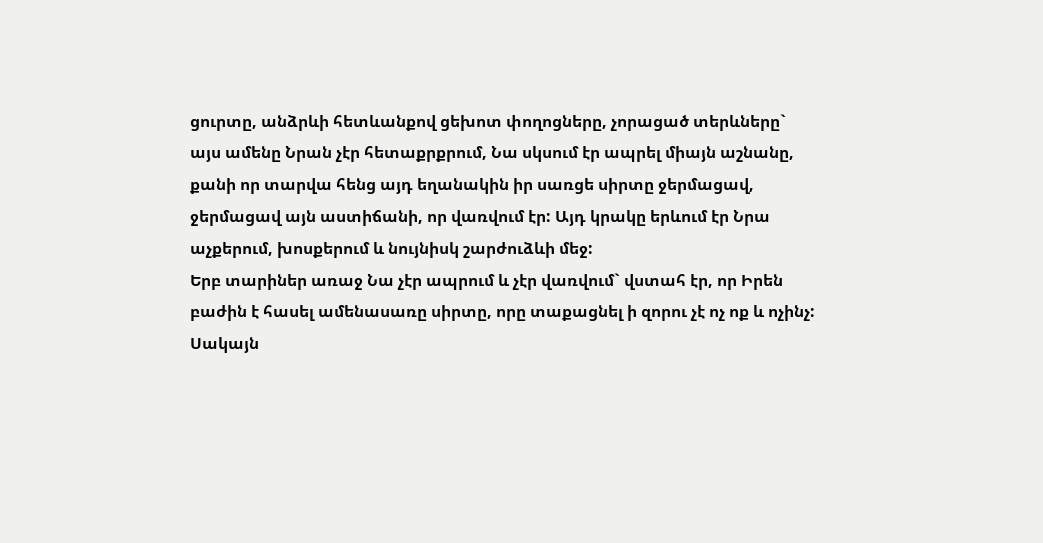ցուրտը, անձրևի հետևանքով ցեխոտ փողոցները, չորացած տերևները` այս ամենը Նրան չէր հետաքրքրում, Նա սկսում էր ապրել միայն աշնանը, քանի որ տարվա հենց այդ եղանակին իր սառցե սիրտը ջերմացավ, ջերմացավ այն աստիճանի, որ վառվում էր: Այդ կրակը երևում էր Նրա աչքերում, խոսքերում և նույնիսկ շարժուձևի մեջ:
Երբ տարիներ առաջ Նա չէր ապրում և չէր վառվում` վստահ էր, որ Իրեն բաժին է հասել ամենասառը սիրտը, որը տաքացնել ի զորու չէ ոչ ոք և ոչինչ:
Սակայն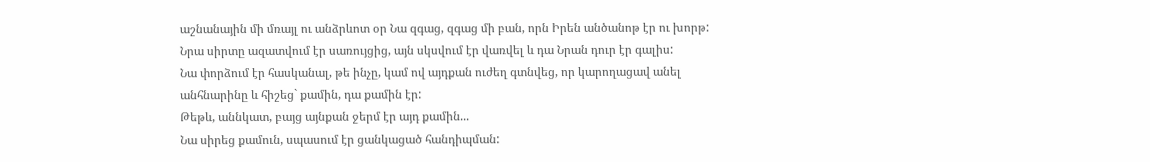աշնանային մի մռայլ ու անձրևոտ օր Նա զգաց, զգաց մի բան, որն Իրեն անծանոթ էր ու խորթ: Նրա սիրտը ազատվում էր սառույցից, այն սկսվում էր վառվել և դա Նրան դուր էր գալիս:
Նա փորձում էր հասկանալ, թե ինչը, կամ ով այդքան ուժեղ գտնվեց, որ կարողացավ անել անհնարինը և հիշեց` քամին, դա քամին էր:
Թեթև, աննկատ, բայց այնքան ջերմ էր այդ քամին...
Նա սիրեց քամուն, սպասում էր ցանկացած հանդիպման: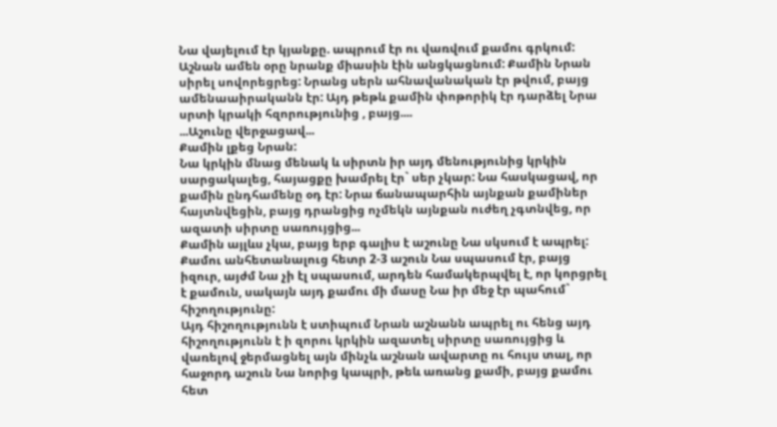Նա վայելում էր կյանքը. ապրում էր ու վառվում քամու գրկում: Աշնան ամեն օրը նրանք միասին էին անցկացնում: Քամին Նրան սիրել սովորեցրեց: Նրանց սերն ահնավանական էր թվում, բայց ամենաաիրականն էր: Այդ թեթև քամին փոթորիկ էր դարձել Նրա սրտի կրակի հզորությունից , բայց....
...Աշունը վերջացավ...
Քամին լքեց Նրան:
Նա կրկին մնաց մենակ և սիրտն իր այդ մենությունից կրկին սարցակալեց, հայացքը խամրել էր` սեր չկար: Նա հասկացավ, որ քամին ընդհամենը օդ էր: Նրա ճանապարհին այնքան քամիներ հայտնվեցին, բայց դրանցից ոչմեկն այնքան ուժեղ չգտնվեց, որ ազատի սիրտը սառույցից...
Քամին այլևս չկա, բայց երբ գալիս է աշունը Նա սկսում է ապրել: Քամու անհետանալուց հետր 2-3 աշուն Նա սպասում էր, բայց իզուր, այժմ Նա չի էլ սպասում, արդեն համակերպվել է, որ կորցրել է քամուն, սակայն այդ քամու մի մասը Նա իր մեջ էր պահում` հիշողությունը:
Այդ հիշողությունն է ստիպում Նրան աշնանն ապրել ու հենց այդ հիշողությունն է ի զորու կրկին ազատել սիրտը սառույցից և վառելով ջերմացնել այն մինչև աշնան ավարտը ու հույս տալ, որ հաջորդ աշուն Նա նորից կապրի, թեև առանց քամի, բայց քամու հետ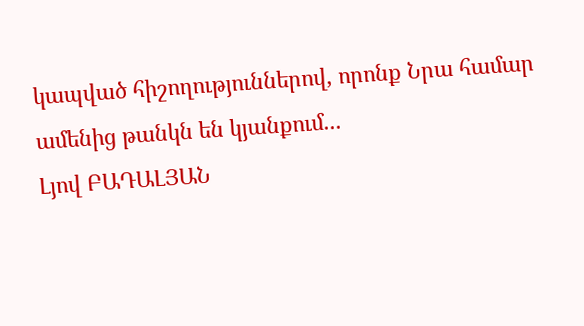կապված հիշողություններով, որոնք Նրա համար ամենից թանկն են կյանքում...
Լյով ԲԱԴԱԼՅԱՆ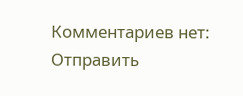Комментариев нет:
Отправить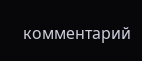комментарий